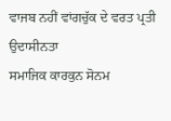ਵਾਜਬ ਨਹੀਂ ਵਾਂਗਚੁੱਕ ਦੇ ਵਰਤ ਪ੍ਰਤੀ ਉਦਾਸੀਨਤਾ
ਸਮਾਜਿਕ ਕਾਰਕੁਨ ਸੋਨਮ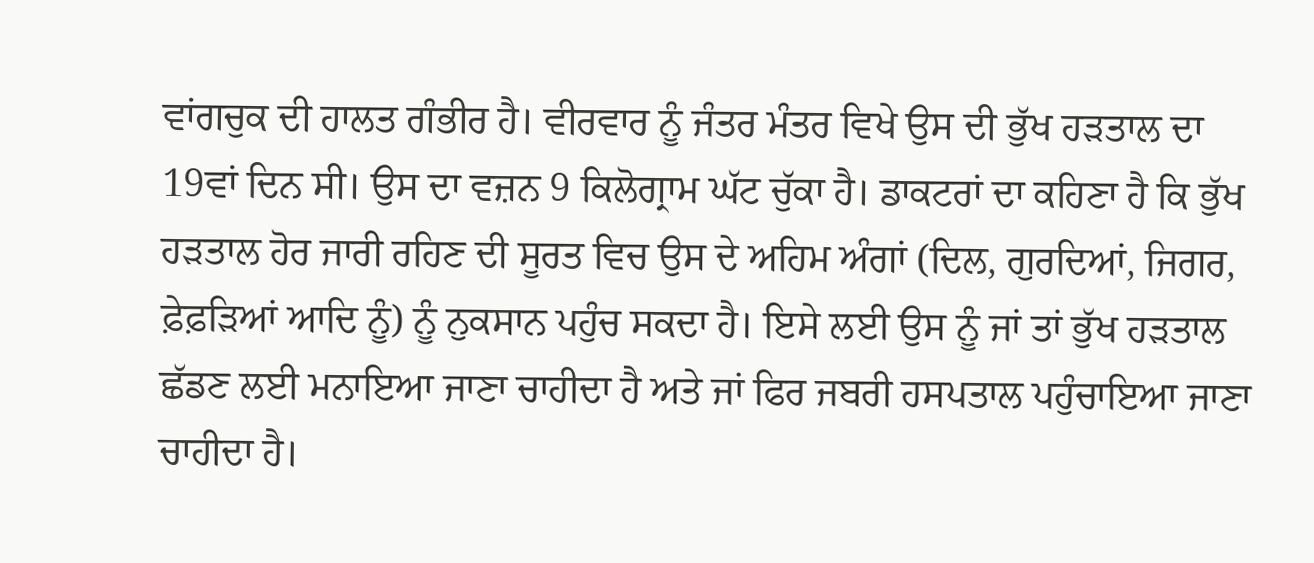ਵਾਂਗਚੁਕ ਦੀ ਹਾਲਤ ਗੰਭੀਰ ਹੈ। ਵੀਰਵਾਰ ਨੂੰ ਜੰਤਰ ਮੰਤਰ ਵਿਖੇ ਉਸ ਦੀ ਭੁੱਖ ਹੜਤਾਲ ਦਾ 19ਵਾਂ ਦਿਨ ਸੀ। ਉਸ ਦਾ ਵਜ਼ਨ 9 ਕਿਲੋਗ੍ਰਾਮ ਘੱਟ ਚੁੱਕਾ ਹੈ। ਡਾਕਟਰਾਂ ਦਾ ਕਹਿਣਾ ਹੈ ਕਿ ਭੁੱਖ ਹੜਤਾਲ ਹੋਰ ਜਾਰੀ ਰਹਿਣ ਦੀ ਸੂਰਤ ਵਿਚ ਉਸ ਦੇ ਅਹਿਮ ਅੰਗਾਂ (ਦਿਲ, ਗੁਰਦਿਆਂ, ਜਿਗਰ, ਫ਼ੇਫ਼ੜਿਆਂ ਆਦਿ ਨੂੰ) ਨੂੰ ਨੁਕਸਾਨ ਪਹੁੰਚ ਸਕਦਾ ਹੈ। ਇਸੇ ਲਈ ਉਸ ਨੂੰ ਜਾਂ ਤਾਂ ਭੁੱਖ ਹੜਤਾਲ ਛੱਡਣ ਲਈ ਮਨਾਇਆ ਜਾਣਾ ਚਾਹੀਦਾ ਹੈ ਅਤੇ ਜਾਂ ਫਿਰ ਜਬਰੀ ਹਸਪਤਾਲ ਪਹੁੰਚਾਇਆ ਜਾਣਾ ਚਾਹੀਦਾ ਹੈ।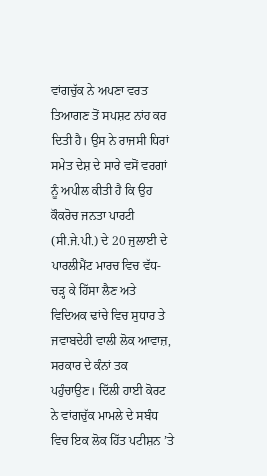ਵਾਂਗਚੁੱਕ ਨੇ ਅਪਣਾ ਵਰਤ ਤਿਆਗਣ ਤੋਂ ਸਪਸ਼ਟ ਨਾਂਹ ਕਰ ਦਿਤੀ ਹੈ। ਉਸ ਨੇ ਰਾਜਸੀ ਧਿਰਾਂ ਸਮੇਤ ਦੇਸ਼ ਦੇ ਸਾਰੇ ਵਸੋਂ ਵਰਗਾਂ ਨੂੰ ਅਪੀਲ ਕੀਤੀ ਹੈ ਕਿ ਉਹ ਕੌਕਰੋਚ ਜਨਤਾ ਪਾਰਟੀ (ਸੀ.ਜੇ.ਪੀ.) ਦੇ 20 ਜੁਲਾਈ ਦੇ ਪਾਰਲੀਮੈਂਟ ਮਾਰਚ ਵਿਚ ਵੱਧ-ਚੜ੍ਹ ਕੇ ਹਿੱਸਾ ਲੈਣ ਅਤੇ ਵਿਦਿਅਕ ਢਾਂਚੇ ਵਿਚ ਸੁਧਾਰ ਤੇ ਜਵਾਬਦੇਹੀ ਵਾਲੀ ਲੋਕ ਆਵਾਜ਼, ਸਰਕਾਰ ਦੇ ਕੰਨਾਂ ਤਕ ਪਹੁੰਚਾਉਣ। ਦਿੱਲੀ ਹਾਈ ਕੋਰਟ ਨੇ ਵਾਂਗਚੁੱਕ ਮਾਮਲੇ ਦੇ ਸਬੰਧ ਵਿਚ ਇਕ ਲੋਕ ਹਿੱਤ ਪਟੀਸ਼ਨ ’ਤੇ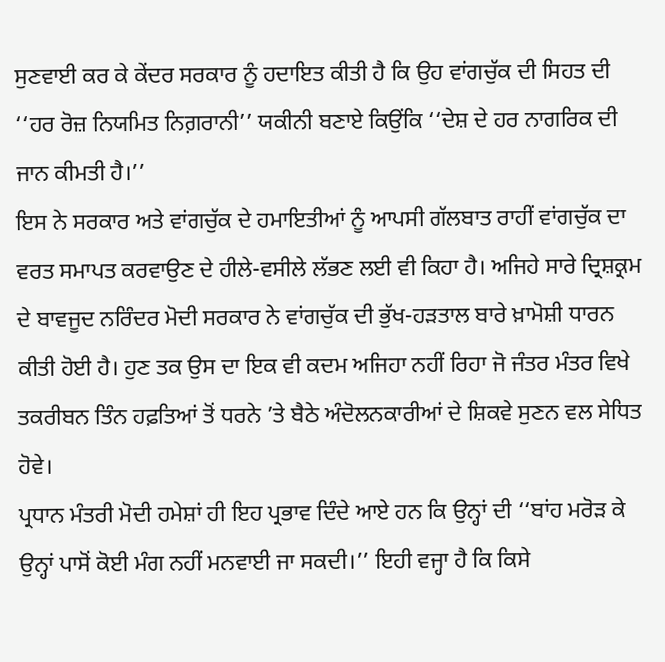ਸੁਣਵਾਈ ਕਰ ਕੇ ਕੇਂਦਰ ਸਰਕਾਰ ਨੂੰ ਹਦਾਇਤ ਕੀਤੀ ਹੈ ਕਿ ਉਹ ਵਾਂਗਚੁੱਕ ਦੀ ਸਿਹਤ ਦੀ ‘‘ਹਰ ਰੋਜ਼ ਨਿਯਮਿਤ ਨਿਗ਼ਰਾਨੀ’’ ਯਕੀਨੀ ਬਣਾਏ ਕਿਉਂਕਿ ‘‘ਦੇਸ਼ ਦੇ ਹਰ ਨਾਗਰਿਕ ਦੀ ਜਾਨ ਕੀਮਤੀ ਹੈ।’’
ਇਸ ਨੇ ਸਰਕਾਰ ਅਤੇ ਵਾਂਗਚੁੱਕ ਦੇ ਹਮਾਇਤੀਆਂ ਨੂੰ ਆਪਸੀ ਗੱਲਬਾਤ ਰਾਹੀਂ ਵਾਂਗਚੁੱਕ ਦਾ ਵਰਤ ਸਮਾਪਤ ਕਰਵਾਉਣ ਦੇ ਹੀਲੇ-ਵਸੀਲੇ ਲੱਭਣ ਲਈ ਵੀ ਕਿਹਾ ਹੈ। ਅਜਿਹੇ ਸਾਰੇ ਦ੍ਰਿਸ਼ਕ੍ਰਮ ਦੇ ਬਾਵਜੂਦ ਨਰਿੰਦਰ ਮੋਦੀ ਸਰਕਾਰ ਨੇ ਵਾਂਗਚੁੱਕ ਦੀ ਭੁੱਖ-ਹੜਤਾਲ ਬਾਰੇ ਖ਼ਾਮੋਸ਼ੀ ਧਾਰਨ ਕੀਤੀ ਹੋਈ ਹੈ। ਹੁਣ ਤਕ ਉਸ ਦਾ ਇਕ ਵੀ ਕਦਮ ਅਜਿਹਾ ਨਹੀਂ ਰਿਹਾ ਜੋ ਜੰਤਰ ਮੰਤਰ ਵਿਖੇ ਤਕਰੀਬਨ ਤਿੰਨ ਹਫ਼ਤਿਆਂ ਤੋਂ ਧਰਨੇ ’ਤੇ ਬੈਠੇ ਅੰਦੋਲਨਕਾਰੀਆਂ ਦੇ ਸ਼ਿਕਵੇ ਸੁਣਨ ਵਲ ਸੇਧਿਤ ਹੋਵੇ।
ਪ੍ਰਧਾਨ ਮੰਤਰੀ ਮੋਦੀ ਹਮੇਸ਼ਾਂ ਹੀ ਇਹ ਪ੍ਰਭਾਵ ਦਿੰਦੇ ਆਏ ਹਨ ਕਿ ਉਨ੍ਹਾਂ ਦੀ ‘‘ਬਾਂਹ ਮਰੋੜ ਕੇ ਉਨ੍ਹਾਂ ਪਾਸੋਂ ਕੋਈ ਮੰਗ ਨਹੀਂ ਮਨਵਾਈ ਜਾ ਸਕਦੀ।’’ ਇਹੀ ਵਜ੍ਹਾ ਹੈ ਕਿ ਕਿਸੇ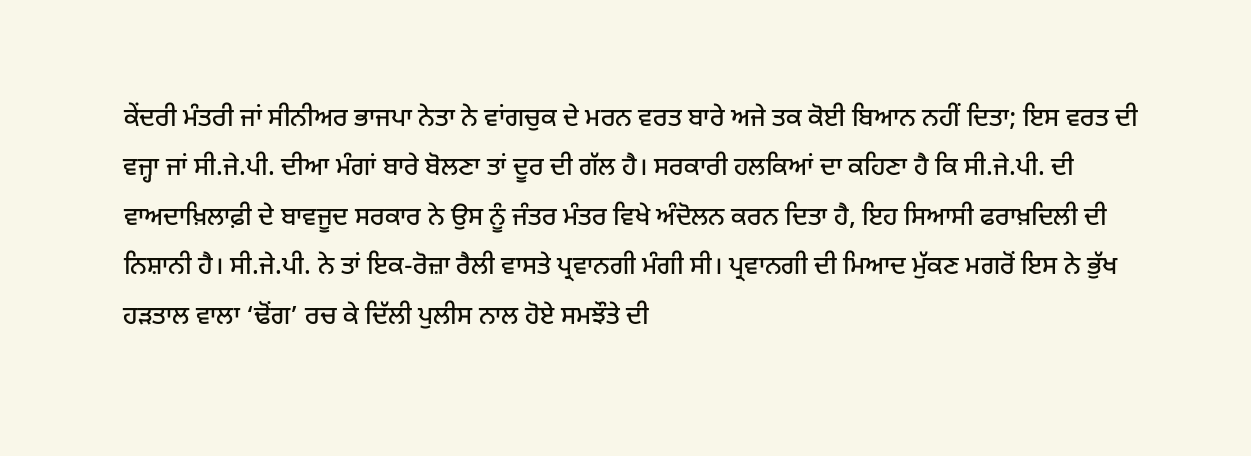ਕੇਂਦਰੀ ਮੰਤਰੀ ਜਾਂ ਸੀਨੀਅਰ ਭਾਜਪਾ ਨੇਤਾ ਨੇ ਵਾਂਗਚੁਕ ਦੇ ਮਰਨ ਵਰਤ ਬਾਰੇ ਅਜੇ ਤਕ ਕੋਈ ਬਿਆਨ ਨਹੀਂ ਦਿਤਾ; ਇਸ ਵਰਤ ਦੀ ਵਜ੍ਹਾ ਜਾਂ ਸੀ.ਜੇ.ਪੀ. ਦੀਆ ਮੰਗਾਂ ਬਾਰੇ ਬੋਲਣਾ ਤਾਂ ਦੂਰ ਦੀ ਗੱਲ ਹੈ। ਸਰਕਾਰੀ ਹਲਕਿਆਂ ਦਾ ਕਹਿਣਾ ਹੈ ਕਿ ਸੀ.ਜੇ.ਪੀ. ਦੀ ਵਾਅਦਾਖ਼ਿਲਾਫ਼ੀ ਦੇ ਬਾਵਜੂਦ ਸਰਕਾਰ ਨੇ ਉਸ ਨੂੰ ਜੰਤਰ ਮੰਤਰ ਵਿਖੇ ਅੰਦੋਲਨ ਕਰਨ ਦਿਤਾ ਹੈ, ਇਹ ਸਿਆਸੀ ਫਰਾਖ਼ਦਿਲੀ ਦੀ ਨਿਸ਼ਾਨੀ ਹੈ। ਸੀ.ਜੇ.ਪੀ. ਨੇ ਤਾਂ ਇਕ-ਰੋਜ਼ਾ ਰੈਲੀ ਵਾਸਤੇ ਪ੍ਰਵਾਨਗੀ ਮੰਗੀ ਸੀ। ਪ੍ਰਵਾਨਗੀ ਦੀ ਮਿਆਦ ਮੁੱਕਣ ਮਗਰੋਂ ਇਸ ਨੇ ਭੁੱਖ ਹੜਤਾਲ ਵਾਲਾ ‘ਢੋਂਗ’ ਰਚ ਕੇ ਦਿੱਲੀ ਪੁਲੀਸ ਨਾਲ ਹੋਏ ਸਮਝੌਤੇ ਦੀ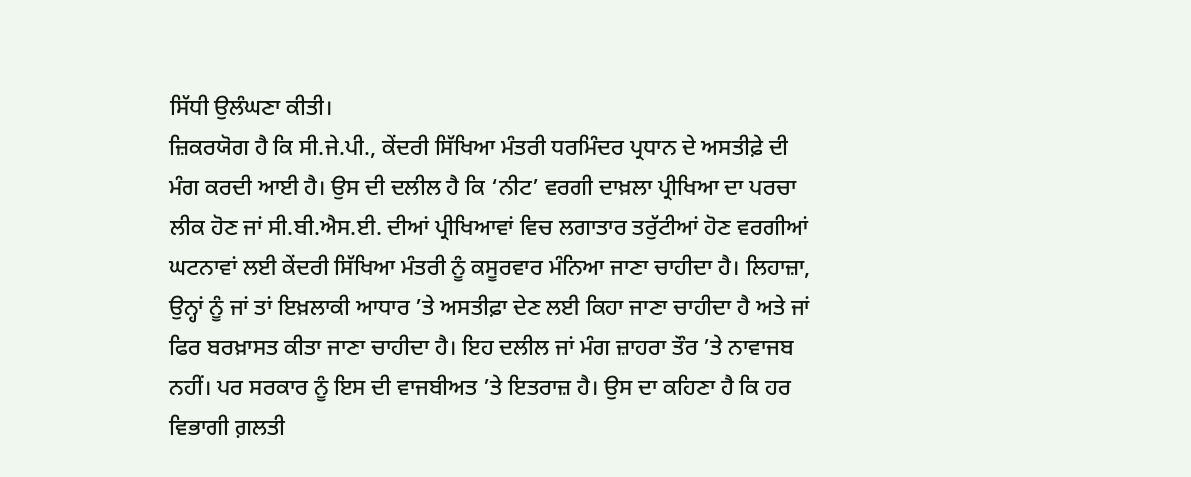ਸਿੱਧੀ ਉਲੰਘਣਾ ਕੀਤੀ।
ਜ਼ਿਕਰਯੋਗ ਹੈ ਕਿ ਸੀ.ਜੇ.ਪੀ., ਕੇਂਦਰੀ ਸਿੱਖਿਆ ਮੰਤਰੀ ਧਰਮਿੰਦਰ ਪ੍ਰਧਾਨ ਦੇ ਅਸਤੀਫ਼ੇ ਦੀ ਮੰਗ ਕਰਦੀ ਆਈ ਹੈ। ਉਸ ਦੀ ਦਲੀਲ ਹੈ ਕਿ ‘ਨੀਟ’ ਵਰਗੀ ਦਾਖ਼ਲਾ ਪ੍ਰੀਖਿਆ ਦਾ ਪਰਚਾ ਲੀਕ ਹੋਣ ਜਾਂ ਸੀ.ਬੀ.ਐਸ.ਈ. ਦੀਆਂ ਪ੍ਰੀਖਿਆਵਾਂ ਵਿਚ ਲਗਾਤਾਰ ਤਰੁੱਟੀਆਂ ਹੋਣ ਵਰਗੀਆਂ ਘਟਨਾਵਾਂ ਲਈ ਕੇਂਦਰੀ ਸਿੱਖਿਆ ਮੰਤਰੀ ਨੂੰ ਕਸੂਰਵਾਰ ਮੰਨਿਆ ਜਾਣਾ ਚਾਹੀਦਾ ਹੈ। ਲਿਹਾਜ਼ਾ, ਉਨ੍ਹਾਂ ਨੂੰ ਜਾਂ ਤਾਂ ਇਖ਼ਲਾਕੀ ਆਧਾਰ ’ਤੇ ਅਸਤੀਫ਼ਾ ਦੇਣ ਲਈ ਕਿਹਾ ਜਾਣਾ ਚਾਹੀਦਾ ਹੈ ਅਤੇ ਜਾਂ ਫਿਰ ਬਰਖ਼ਾਸਤ ਕੀਤਾ ਜਾਣਾ ਚਾਹੀਦਾ ਹੈ। ਇਹ ਦਲੀਲ ਜਾਂ ਮੰਗ ਜ਼ਾਹਰਾ ਤੌਰ ’ਤੇ ਨਾਵਾਜਬ ਨਹੀਂ। ਪਰ ਸਰਕਾਰ ਨੂੰ ਇਸ ਦੀ ਵਾਜਬੀਅਤ ’ਤੇ ਇਤਰਾਜ਼ ਹੈ। ਉਸ ਦਾ ਕਹਿਣਾ ਹੈ ਕਿ ਹਰ ਵਿਭਾਗੀ ਗ਼ਲਤੀ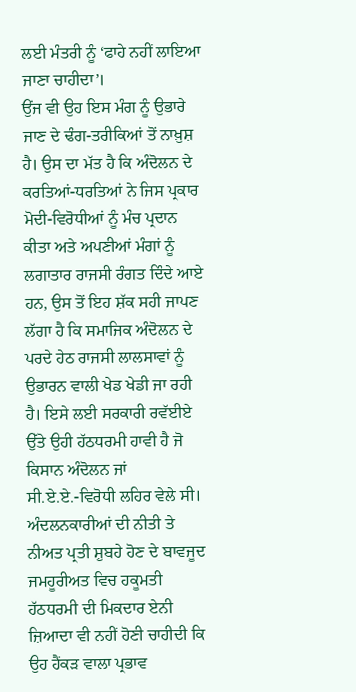ਲਈ ਮੰਤਰੀ ਨੂੰ ‘ਫਾਹੇ ਨਹੀਂ ਲਾਇਆ ਜਾਣਾ ਚਾਹੀਦਾ’।
ਉਂਜ ਵੀ ਉਹ ਇਸ ਮੰਗ ਨੂੰ ਉਭਾਰੇ ਜਾਣ ਦੇ ਢੰਗ-ਤਰੀਕਿਆਂ ਤੋਂ ਨਾਖ਼ੁਸ਼ ਹੈ। ਉਸ ਦਾ ਮੱਤ ਹੈ ਕਿ ਅੰਦੋਲਨ ਦੇ ਕਰਤਿਆਂ-ਧਰਤਿਆਂ ਨੇ ਜਿਸ ਪ੍ਰਕਾਰ ਮੋਦੀ-ਵਿਰੋਧੀਆਂ ਨੂੰ ਮੰਚ ਪ੍ਰਦਾਨ ਕੀਤਾ ਅਤੇ ਅਪਣੀਆਂ ਮੰਗਾਂ ਨੂੰ ਲਗਾਤਾਰ ਰਾਜਸੀ ਰੰਗਤ ਦਿੰਦੇ ਆਏ ਹਨ, ਉਸ ਤੋਂ ਇਹ ਸ਼ੱਕ ਸਹੀ ਜਾਪਣ ਲੱਗਾ ਹੈ ਕਿ ਸਮਾਜਿਕ ਅੰਦੋਲਨ ਦੇ ਪਰਦੇ ਹੇਠ ਰਾਜਸੀ ਲਾਲਸਾਵਾਂ ਨੂੰ ਉਭਾਰਨ ਵਾਲੀ ਖੇਡ ਖੇਡੀ ਜਾ ਰਹੀ ਹੈ। ਇਸੇ ਲਈ ਸਰਕਾਰੀ ਰਵੱਈਏ ਉੱਤੇ ਉਹੀ ਹੱਠਧਰਮੀ ਹਾਵੀ ਹੈ ਜੋ ਕਿਸਾਨ ਅੰਦੋਲਨ ਜਾਂ ਸੀ.ਏ.ਏ.-ਵਿਰੋਧੀ ਲਹਿਰ ਵੇਲੇ ਸੀ। ਅੰਦਲਨਕਾਰੀਆਂ ਦੀ ਨੀਤੀ ਤੇ ਨੀਅਤ ਪ੍ਰਤੀ ਸ਼ੁਬਹੇ ਹੋਣ ਦੇ ਬਾਵਜੂਦ ਜਮਹੂਰੀਅਤ ਵਿਚ ਹਕੂਮਤੀ ਹੱਠਧਰਮੀ ਦੀ ਮਿਕਦਾਰ ਏਨੀ ਜ਼ਿਆਦਾ ਵੀ ਨਹੀਂ ਹੋਣੀ ਚਾਹੀਦੀ ਕਿ ਉਹ ਹੈਂਕੜ ਵਾਲਾ ਪ੍ਰਭਾਵ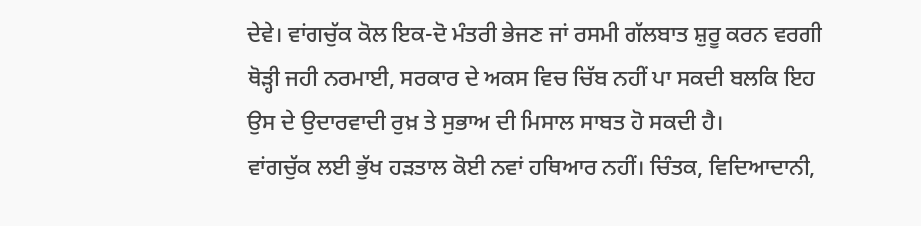ਦੇਵੇ। ਵਾਂਗਚੁੱਕ ਕੋਲ ਇਕ-ਦੋ ਮੰਤਰੀ ਭੇਜਣ ਜਾਂ ਰਸਮੀ ਗੱਲਬਾਤ ਸ਼ੁਰੂ ਕਰਨ ਵਰਗੀ ਥੋੜ੍ਹੀ ਜਹੀ ਨਰਮਾਈ, ਸਰਕਾਰ ਦੇ ਅਕਸ ਵਿਚ ਚਿੱਬ ਨਹੀਂ ਪਾ ਸਕਦੀ ਬਲਕਿ ਇਹ ਉਸ ਦੇ ਉਦਾਰਵਾਦੀ ਰੁਖ਼ ਤੇ ਸੁਭਾਅ ਦੀ ਮਿਸਾਲ ਸਾਬਤ ਹੋ ਸਕਦੀ ਹੈ।
ਵਾਂਗਚੁੱਕ ਲਈ ਭੁੱਖ ਹੜਤਾਲ ਕੋਈ ਨਵਾਂ ਹਥਿਆਰ ਨਹੀਂ। ਚਿੰਤਕ, ਵਿਦਿਆਦਾਨੀ,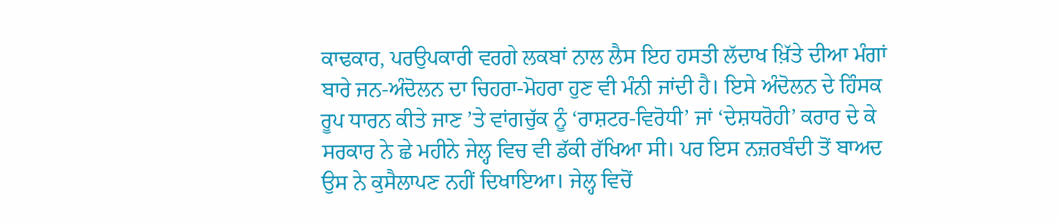ਕਾਢਕਾਰ, ਪਰਉਪਕਾਰੀ ਵਰਗੇ ਲਕਬਾਂ ਨਾਲ ਲੈਸ ਇਹ ਹਸਤੀ ਲੱਦਾਖ ਖ਼ਿੱਤੇ ਦੀਆ ਮੰਗਾਂ ਬਾਰੇ ਜਨ-ਅੰਦੋਲਨ ਦਾ ਚਿਹਰਾ-ਮੋਹਰਾ ਹੁਣ ਵੀ ਮੰਨੀ ਜਾਂਦੀ ਹੈ। ਇਸੇ ਅੰਦੋਲਨ ਦੇ ਹਿੰਸਕ ਰੂਪ ਧਾਰਨ ਕੀਤੇ ਜਾਣ ’ਤੇ ਵਾਂਗਚੁੱਕ ਨੂੰ ‘ਰਾਸ਼ਟਰ-ਵਿਰੋਧੀ’ ਜਾਂ ‘ਦੇਸ਼ਧਰੋਹੀ’ ਕਰਾਰ ਦੇ ਕੇ ਸਰਕਾਰ ਨੇ ਛੇ ਮਹੀਨੇ ਜੇਲ੍ਹ ਵਿਚ ਵੀ ਡੱਕੀ ਰੱਖਿਆ ਸੀ। ਪਰ ਇਸ ਨਜ਼ਰਬੰਦੀ ਤੋਂ ਬਾਅਦ ਉਸ ਨੇ ਕੁਸੈਲਾਪਣ ਨਹੀਂ ਦਿਖਾਇਆ। ਜੇਲ੍ਹ ਵਿਚੋਂ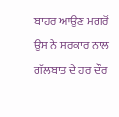ਬਾਹਰ ਆਉਣ ਮਗਰੋਂ ਉਸ ਨੇ ਸਰਕਾਰ ਨਾਲ ਗੱਲਬਾਤ ਦੇ ਹਰ ਦੌਰ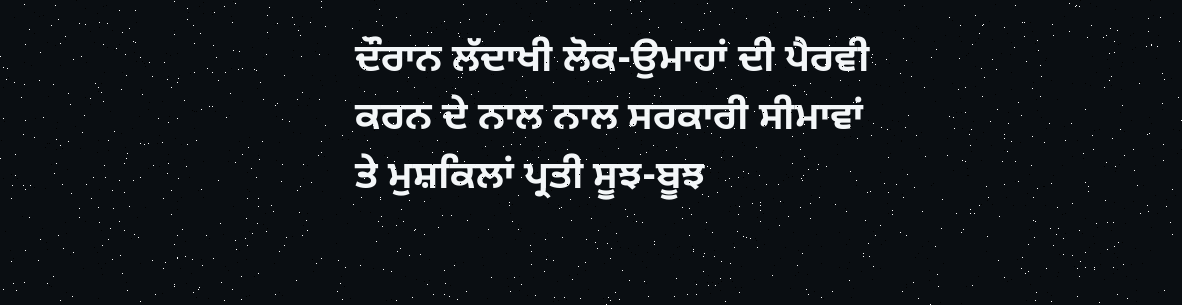ਦੌਰਾਨ ਲੱਦਾਖੀ ਲੋਕ-ਉਮਾਹਾਂ ਦੀ ਪੈਰਵੀ ਕਰਨ ਦੇ ਨਾਲ ਨਾਲ ਸਰਕਾਰੀ ਸੀਮਾਵਾਂ ਤੇ ਮੁਸ਼ਕਿਲਾਂ ਪ੍ਰਤੀ ਸੂਝ-ਬੂਝ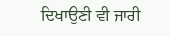ਦਿਖਾਉਣੀ ਵੀ ਜਾਰੀ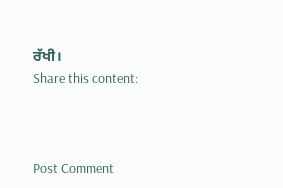ਰੱਖੀ।
Share this content:



Post Comment